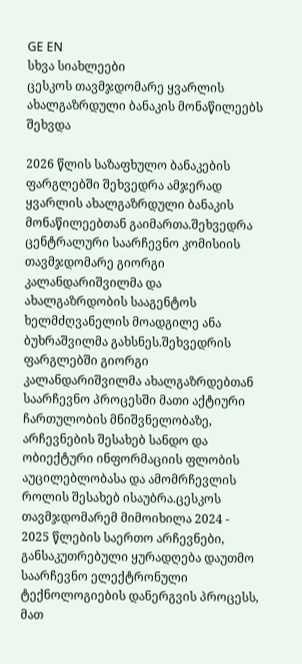GE EN
სხვა სიახლეები
ცესკოს თავმჯდომარე ყვარლის ახალგაზრდული ბანაკის მონაწილეებს შეხვდა

2026 წლის საზაფხულო ბანაკების ფარგლებში შეხვედრა ამჯერად ყვარლის ახალგაზრდული ბანაკის მონაწილეებთან გაიმართა.შეხვედრა ცენტრალური საარჩევნო კომისიის თავმჯდომარე გიორგი კალანდარიშვილმა და ახალგაზრდობის სააგენტოს ხელმძღვანელის მოადგილე ანა ბუხრაშვილმა გახსნეს.შეხვედრის ფარგლებში გიორგი კალანდარიშვილმა ახალგაზრდებთან საარჩევნო პროცესში მათი აქტიური ჩართულობის მნიშვნელობაზე, არჩევნების შესახებ სანდო და ობიექტური ინფორმაციის ფლობის აუცილებლობასა და ამომრჩევლის როლის შესახებ ისაუბრა.ცესკოს თავმჯდომარემ მიმოიხილა 2024 - 2025 წლების საერთო არჩევნები, განსაკუთრებული ყურადღება დაუთმო საარჩევნო ელექტრონული ტექნოლოგიების დანერგვის პროცესს, მათ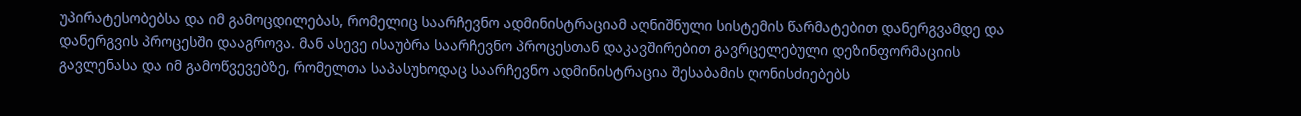უპირატესობებსა და იმ გამოცდილებას, რომელიც საარჩევნო ადმინისტრაციამ აღნიშნული სისტემის წარმატებით დანერგვამდე და დანერგვის პროცესში დააგროვა. მან ასევე ისაუბრა საარჩევნო პროცესთან დაკავშირებით გავრცელებული დეზინფორმაციის გავლენასა და იმ გამოწვევებზე, რომელთა საპასუხოდაც საარჩევნო ადმინისტრაცია შესაბამის ღონისძიებებს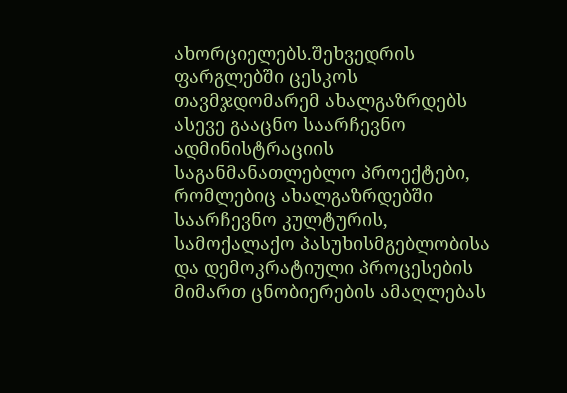ახორციელებს.შეხვედრის ფარგლებში ცესკოს თავმჯდომარემ ახალგაზრდებს ასევე გააცნო საარჩევნო ადმინისტრაციის საგანმანათლებლო პროექტები, რომლებიც ახალგაზრდებში საარჩევნო კულტურის, სამოქალაქო პასუხისმგებლობისა და დემოკრატიული პროცესების მიმართ ცნობიერების ამაღლებას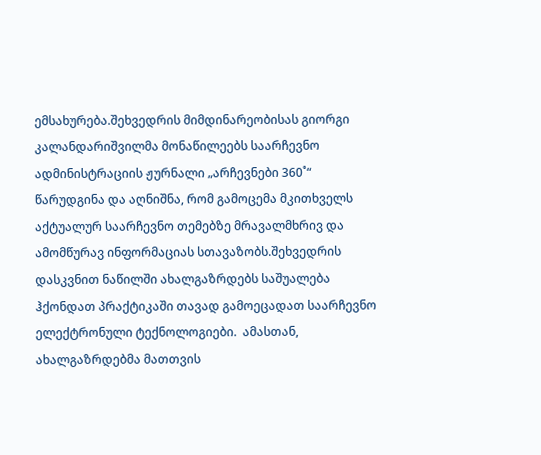ემსახურება.შეხვედრის მიმდინარეობისას გიორგი კალანდარიშვილმა მონაწილეებს საარჩევნო ადმინისტრაციის ჟურნალი „არჩევნები 360˚“ წარუდგინა და აღნიშნა, რომ გამოცემა მკითხველს აქტუალურ საარჩევნო თემებზე მრავალმხრივ და ამომწურავ ინფორმაციას სთავაზობს.შეხვედრის დასკვნით ნაწილში ახალგაზრდებს საშუალება ჰქონდათ პრაქტიკაში თავად გამოეცადათ საარჩევნო ელექტრონული ტექნოლოგიები.  ამასთან, ახალგაზრდებმა მათთვის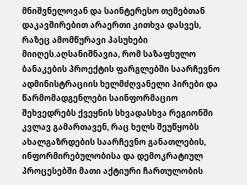მნიშვნელოვან და საინტერესო თემებთან დაკავშირებით არაერთი კითხვა დასვეს, რაზეც ამომწურავი პასუხები მიიღეს.აღსანიშნავია, რომ საზაფხულო ბანაკების პროექტის ფარგლებში საარჩევნო ადმინისტრაციის ხელმძღვანელი პირები და წარმომადგენლები საინფორმაციო შეხვედრებს ქვეყნის სხვადასხვა რეგიონში კვლავ გამართავენ, რაც ხელს შეუწყობს ახალგაზრდების საარჩევნო განათლების, ინფორმირებულობისა და დემოკრატიულ პროცესებში მათი აქტიური ჩართულობის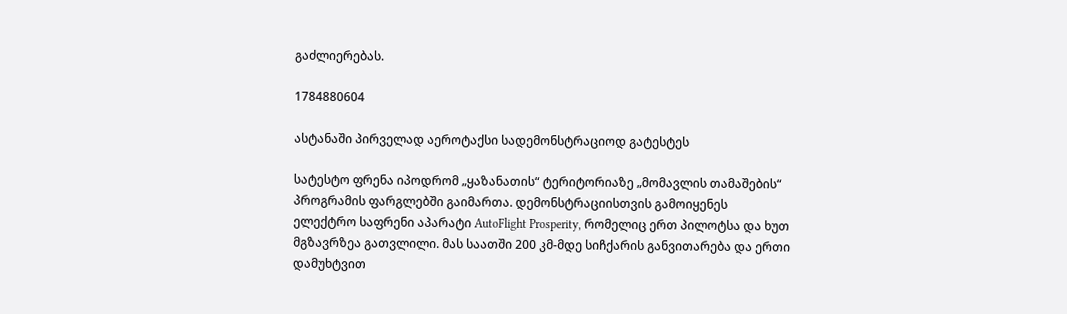გაძლიერებას.

1784880604

ასტანაში პირველად აეროტაქსი სადემონსტრაციოდ გატესტეს

სატესტო ფრენა იპოდრომ „ყაზანათის“ ტერიტორიაზე „მომავლის თამაშების“ პროგრამის ფარგლებში გაიმართა. დემონსტრაციისთვის გამოიყენეს ელექტრო საფრენი აპარატი AutoFlight Prosperity, რომელიც ერთ პილოტსა და ხუთ მგზავრზეა გათვლილი. მას საათში 200 კმ-მდე სიჩქარის განვითარება და ერთი დამუხტვით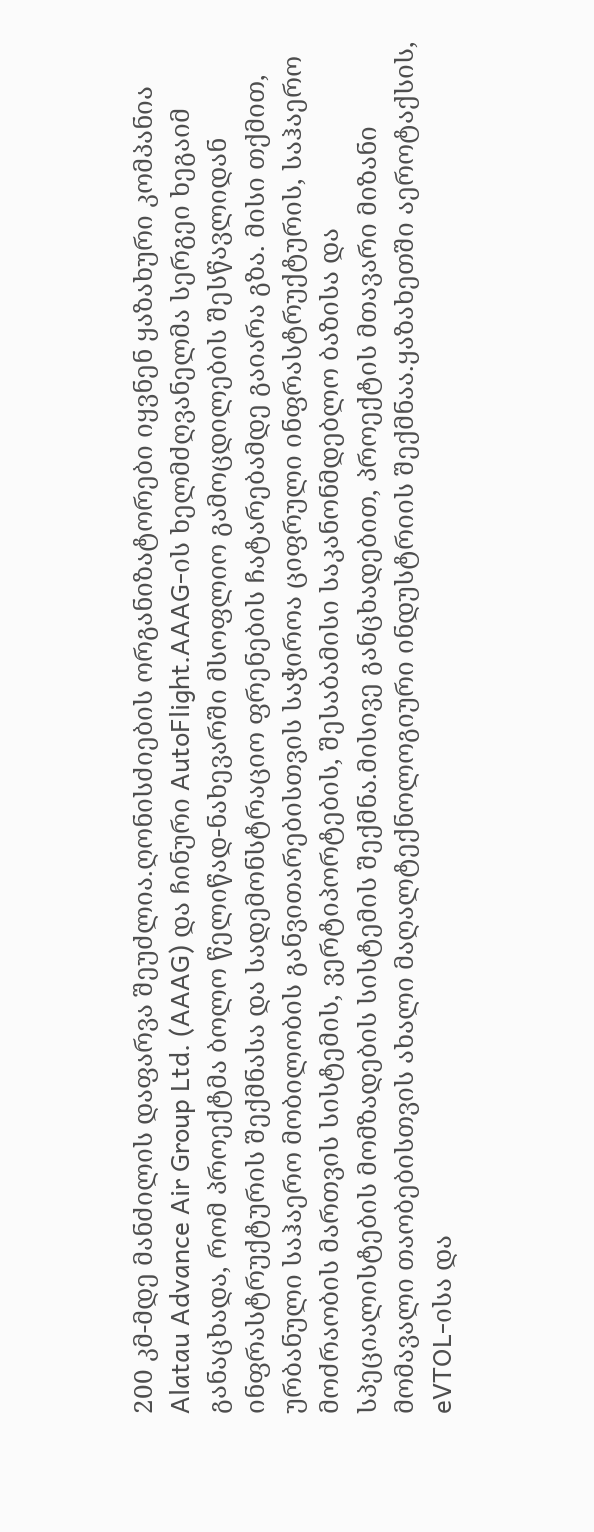200 კმ-მდე მანძილის დაფარვა შეუძლია.ღონისძიების ორგანიზატორები იყვნენ ყაზახური კომპანია Alatau Advance Air Group Ltd. (AAAG) და ჩინური AutoFlight.AAAG-ის ხელმძღვანელმა სერგეი ხეგაიმ განაცხადა, რომ პროექტმა ბოლო წელიწად-ნახევარში მსოფლიო გამოცდილების შესწავლიდან ინფრასტრუქტურის შექმნასა და სადემონსტრაციო ფრენების ჩატარებამდე გაიარა გზა. მისი თქმით, ურბანული საჰაერო მობილობის განვითარებისთვის საჭიროა ციფრული ინფრასტრუქტურის, საჰაერო მოძრაობის მართვის სისტემის, ვერტიპორტების, შესაბამისი საკანონმდებლო ბაზისა და სპეციალისტების მომზადების სისტემის შექმნა.მისივე განცხადებით, პროექტის მთავარი მიზანი მომავალი თაობებისთვის ახალი მაღალტექნოლოგიური ინდუსტრიის შექმნაა.ყაზახეთში აეროტაქსის, eVTOL-ისა და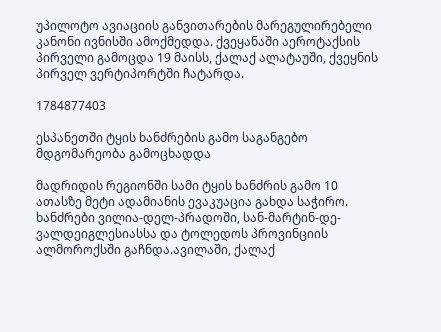უპილოტო ავიაციის განვითარების მარეგულირებელი კანონი ივნისში ამოქმედდა. ქვეყანაში აეროტაქსის პირველი გამოცდა 19 მაისს, ქალაქ ალატაუში, ქვეყნის პირველ ვერტიპორტში ჩატარდა.

1784877403

ესპანეთში ტყის ხანძრების გამო საგანგებო მდგომარეობა გამოცხადდა

მადრიდის რეგიონში სამი ტყის ხანძრის გამო 10 ათასზე მეტი ადამიანის ევაკუაცია გახდა საჭირო. ხანძრები ვილია-დელ-პრადოში, სან-მარტინ-დე-ვალდეიგლესიასსა და ტოლედოს პროვინციის ალმოროქსში გაჩნდა.ავილაში, ქალაქ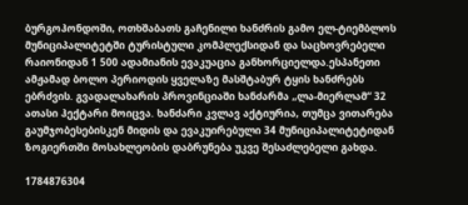ბურგოჰონდოში, ოთხშაბათს გაჩენილი ხანძრის გამო ელ-ტიემბლოს მუნიციპალიტეტში ტურისტული კომპლექსიდან და საცხოვრებელი რაიონიდან 1 500 ადამიანის ევაკუაცია განხორციელდა.ესპანეთი ამჟამად ბოლო პერიოდის ყველაზე მასშტაბურ ტყის ხანძრებს ებრძვის. გვადალახარის პროვინციაში ხანძარმა „ლა-მიერლამ“ 32 ათასი ჰექტარი მოიცვა. ხანძარი კვლავ აქტიურია, თუმცა ვითარება გაუმჯობესებისკენ მიდის და ევაკუირებული 34 მუნიციპალიტეტიდან ზოგიერთში მოსახლეობის დაბრუნება უკვე შესაძლებელი გახდა.

1784876304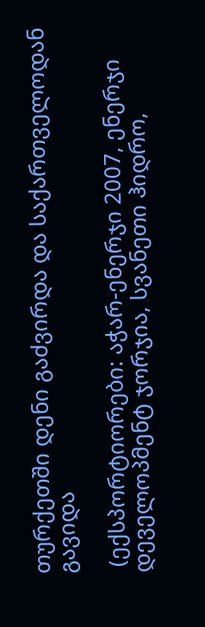თურქეთში დენი გაძვირდა და საქართველოდან გავიდა

 (ექსპორტიორები: აჭარ-ენერჯი 2007, ენერჯი დეველოპმენტ ჯორჯია, სვანეთი ჰიდრო,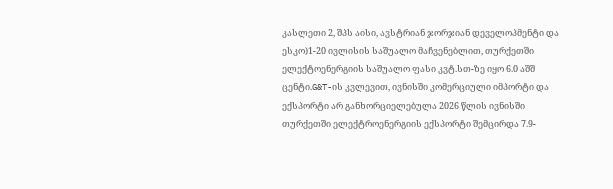კასლეთი 2, შპს აისი, ავსტრიან ჯორჯიან დეველოპმენტი და ესკო)1-20 ივლისის საშუალო მაჩვენებლით, თურქეთში ელექტოენერგიის საშუალო ფასი კვტ.სთ-ზე იყო 6.0 აშშ ცენტი.G&T-ის კვლევით, ივნისში კომერციული იმპორტი და ექსპორტი არ განხორციელებულა 2026 წლის ივნისში თურქეთში ელექტროენერგიის ექსპორტი შემცირდა 7.9-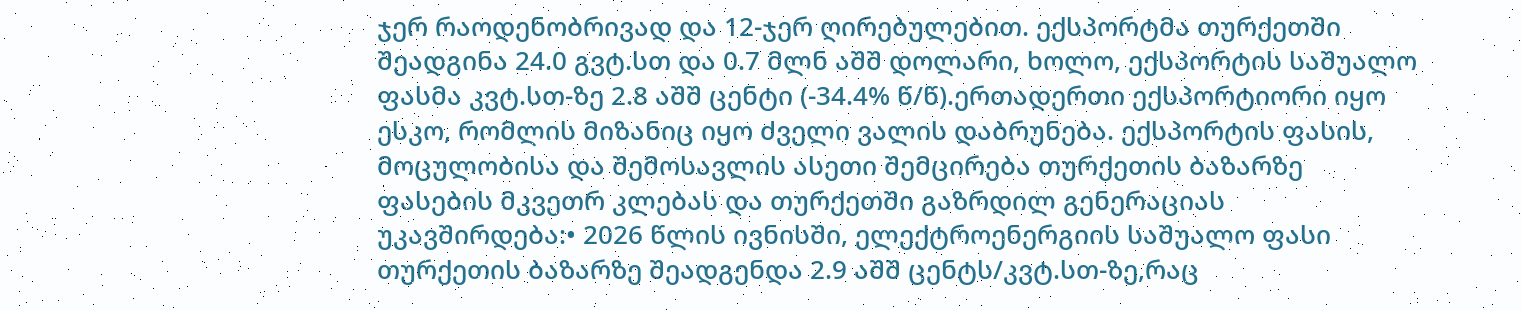ჯერ რაოდენობრივად და 12-ჯერ ღირებულებით. ექსპორტმა თურქეთში შეადგინა 24.0 გვტ.სთ და 0.7 მლნ აშშ დოლარი, ხოლო, ექსპორტის საშუალო ფასმა კვტ.სთ-ზე 2.8 აშშ ცენტი (-34.4% წ/წ).ერთადერთი ექსპორტიორი იყო ესკო, რომლის მიზანიც იყო ძველი ვალის დაბრუნება. ექსპორტის ფასის, მოცულობისა და შემოსავლის ასეთი შემცირება თურქეთის ბაზარზე ფასების მკვეთრ კლებას და თურქეთში გაზრდილ გენერაციას უკავშირდება:• 2026 წლის ივნისში, ელექტროენერგიის საშუალო ფასი თურქეთის ბაზარზე შეადგენდა 2.9 აშშ ცენტს/კვტ.სთ-ზე,რაც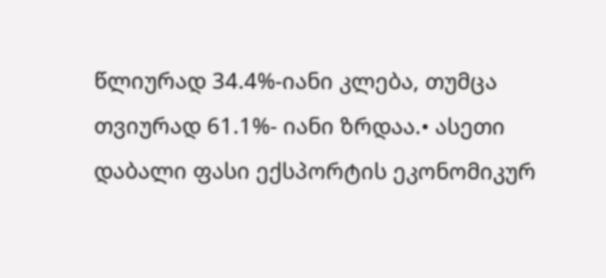წლიურად 34.4%-იანი კლება, თუმცა თვიურად 61.1%- იანი ზრდაა.• ასეთი დაბალი ფასი ექსპორტის ეკონომიკურ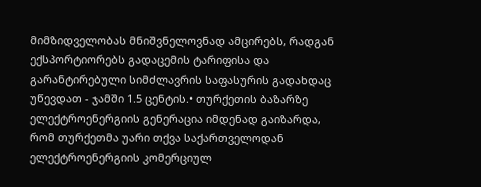მიმზიდველობას მნიშვნელოვნად ამცირებს, რადგან ექსპორტიორებს გადაცემის ტარიფისა და გარანტირებული სიმძლავრის საფასურის გადახდაც უწევდათ - ჯამში 1.5 ცენტის.• თურქეთის ბაზარზე ელექტროენერგიის გენერაცია იმდენად გაიზარდა, რომ თურქეთმა უარი თქვა საქართველოდან ელექტროენერგიის კომერციულ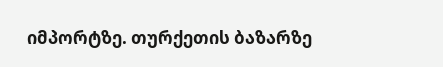იმპორტზე. თურქეთის ბაზარზე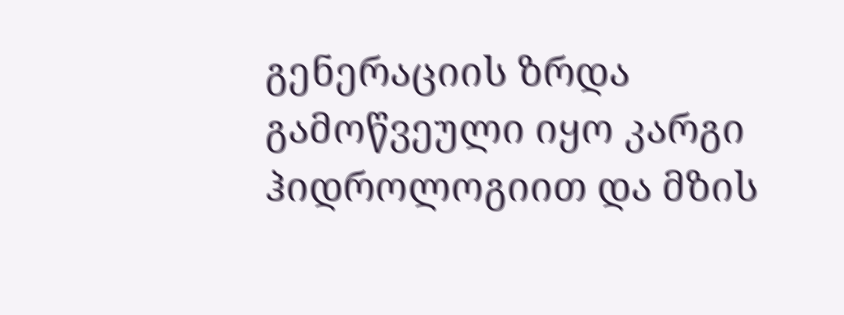გენერაციის ზრდა გამოწვეული იყო კარგი ჰიდროლოგიით და მზის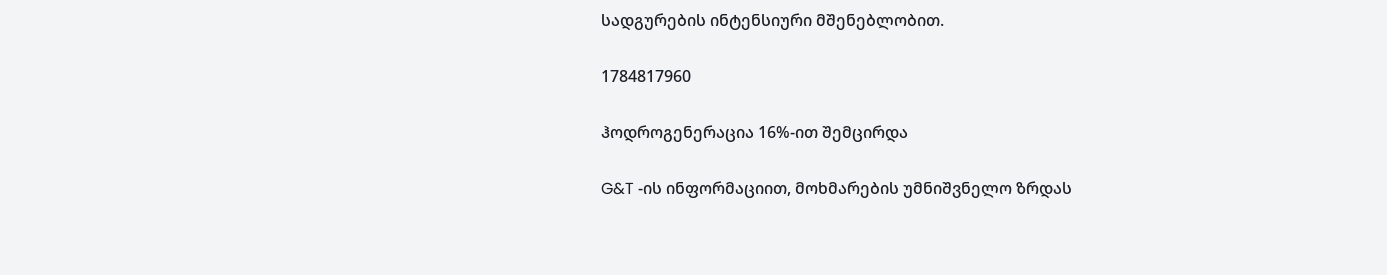სადგურების ინტენსიური მშენებლობით.

1784817960

ჰოდროგენერაცია 16%-ით შემცირდა

G&T -ის ინფორმაციით, მოხმარების უმნიშვნელო ზრდას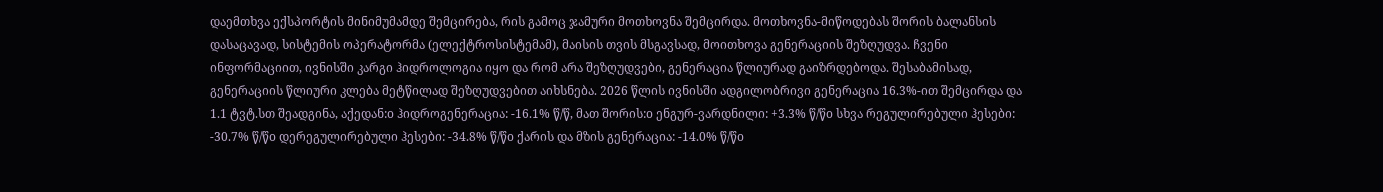დაემთხვა ექსპორტის მინიმუმამდე შემცირება, რის გამოც ჯამური მოთხოვნა შემცირდა. მოთხოვნა-მიწოდებას შორის ბალანსის დასაცავად, სისტემის ოპერატორმა (ელექტროსისტემამ), მაისის თვის მსგავსად, მოითხოვა გენერაციის შეზღუდვა. ჩვენი ინფორმაციით, ივნისში კარგი ჰიდროლოგია იყო და რომ არა შეზღუდვები, გენერაცია წლიურად გაიზრდებოდა. შესაბამისად, გენერაციის წლიური კლება მეტწილად შეზღუდვებით აიხსნება. 2026 წლის ივნისში ადგილობრივი გენერაცია 16.3%-ით შემცირდა და 1.1 ტვტ.სთ შეადგინა, აქედან:o ჰიდროგენერაცია: -16.1% წ/წ, მათ შორის:o ენგურ-ვარდნილი: +3.3% წ/წo სხვა რეგულირებული ჰესები: -30.7% წ/წo დერეგულირებული ჰესები: -34.8% წ/წo ქარის და მზის გენერაცია: -14.0% წ/წo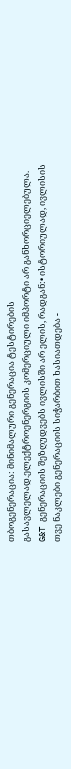თბოგენერაცია: მინიმალური გენერაცია ტესტირების გასავლელად.ელექტროენერგიის კომერციული იმპორტი არ განხორციელებულა. G&T გენერაციის შეზღუდვებს ივლისში არ ელის, რადგან:• ისტორიულად, ივლისის თვე ნაკლები გენერაციის სიჭარბით ხასიათდება -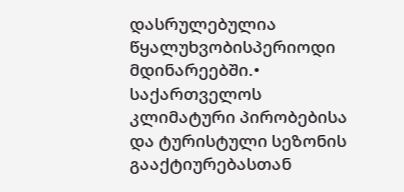დასრულებულია წყალუხვობისპერიოდი მდინარეებში.• საქართველოს კლიმატური პირობებისა და ტურისტული სეზონის გააქტიურებასთან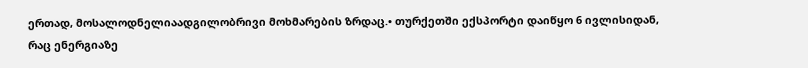ერთად, მოსალოდნელიაადგილობრივი მოხმარების ზრდაც.• თურქეთში ექსპორტი დაიწყო 6 ივლისიდან, რაც ენერგიაზე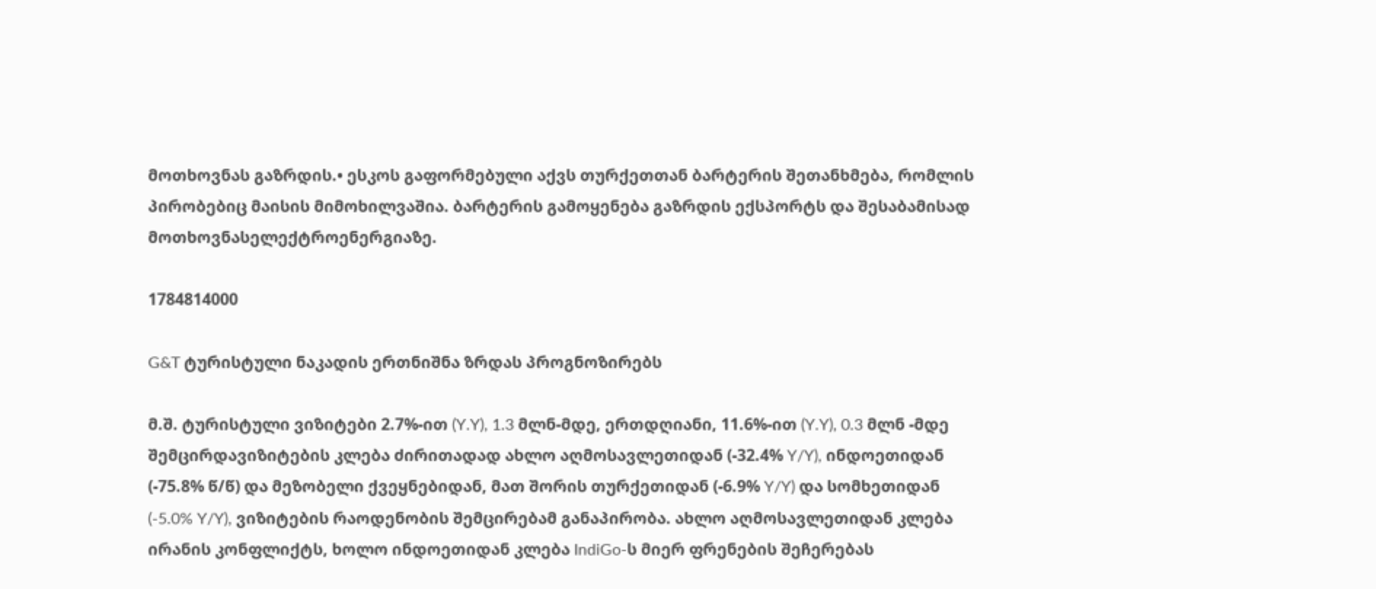მოთხოვნას გაზრდის.• ესკოს გაფორმებული აქვს თურქეთთან ბარტერის შეთანხმება, რომლის პირობებიც მაისის მიმოხილვაშია. ბარტერის გამოყენება გაზრდის ექსპორტს და შესაბამისად მოთხოვნასელექტროენერგიაზე.

1784814000

G&T ტურისტული ნაკადის ერთნიშნა ზრდას პროგნოზირებს

მ.შ. ტურისტული ვიზიტები 2.7%-ით (Y.Y), 1.3 მლნ-მდე, ერთდღიანი, 11.6%-ით (Y.Y), 0.3 მლნ -მდე შემცირდავიზიტების კლება ძირითადად ახლო აღმოსავლეთიდან (-32.4% Y/Y), ინდოეთიდან (-75.8% წ/წ) და მეზობელი ქვეყნებიდან, მათ შორის თურქეთიდან (-6.9% Y/Y) და სომხეთიდან (-5.0% Y/Y), ვიზიტების რაოდენობის შემცირებამ განაპირობა. ახლო აღმოსავლეთიდან კლება ირანის კონფლიქტს, ხოლო ინდოეთიდან კლება IndiGo-ს მიერ ფრენების შეჩერებას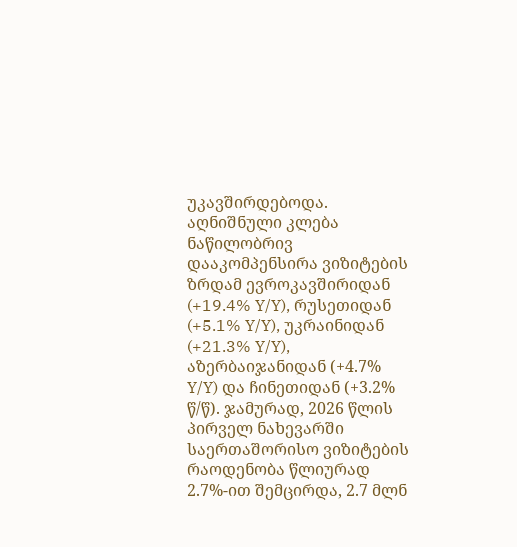უკავშირდებოდა. აღნიშნული კლება ნაწილობრივ დააკომპენსირა ვიზიტების ზრდამ ევროკავშირიდან (+19.4% Y/Y), რუსეთიდან (+5.1% Y/Y), უკრაინიდან (+21.3% Y/Y), აზერბაიჯანიდან (+4.7% Y/Y) და ჩინეთიდან (+3.2% წ/წ). ჯამურად, 2026 წლის პირველ ნახევარში საერთაშორისო ვიზიტების რაოდენობა წლიურად 2.7%-ით შემცირდა, 2.7 მლნ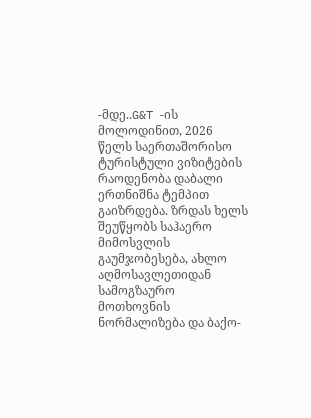-მდე..G&T -ის მოლოდინით, 2026 წელს საერთაშორისო ტურისტული ვიზიტების რაოდენობა დაბალი ერთნიშნა ტემპით გაიზრდება. ზრდას ხელს შეუწყობს საჰაერო მიმოსვლის გაუმჯობესება, ახლო აღმოსავლეთიდან სამოგზაურო მოთხოვნის ნორმალიზება და ბაქო-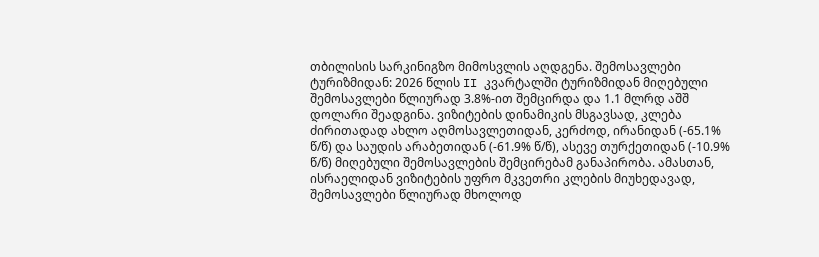თბილისის სარკინიგზო მიმოსვლის აღდგენა. შემოსავლები ტურიზმიდან: 2026 წლის II კვარტალში ტურიზმიდან მიღებული შემოსავლები წლიურად 3.8%-ით შემცირდა და 1.1 მლრდ აშშ დოლარი შეადგინა. ვიზიტების დინამიკის მსგავსად, კლება ძირითადად ახლო აღმოსავლეთიდან, კერძოდ, ირანიდან (-65.1% წ/წ) და საუდის არაბეთიდან (-61.9% წ/წ), ასევე თურქეთიდან (-10.9% წ/წ) მიღებული შემოსავლების შემცირებამ განაპირობა. ამასთან, ისრაელიდან ვიზიტების უფრო მკვეთრი კლების მიუხედავად, შემოსავლები წლიურად მხოლოდ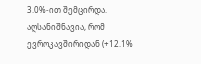3.0%-ით შემცირდა. აღსანიშნავია, რომ ევროკავშირიდან (+12.1%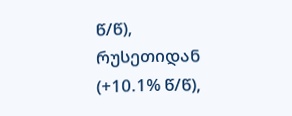წ/წ), რუსეთიდან (+10.1% წ/წ),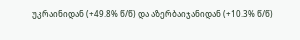უკრაინიდან (+49.8% წ/წ) და აზერბაიჯანიდან (+10.3% წ/წ)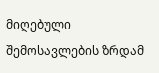მიღებული შემოსავლების ზრდამ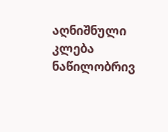აღნიშნული კლება ნაწილობრივ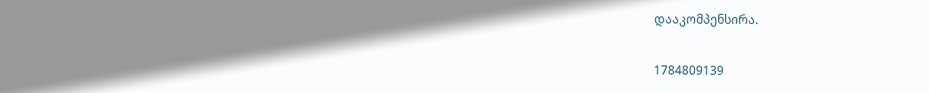დააკომპენსირა.

1784809139